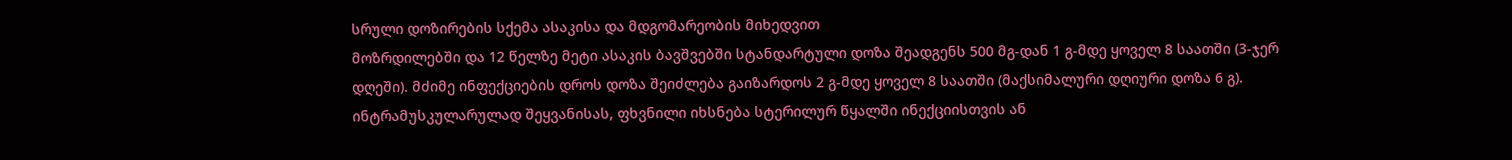სრული დოზირების სქემა ასაკისა და მდგომარეობის მიხედვით
მოზრდილებში და 12 წელზე მეტი ასაკის ბავშვებში სტანდარტული დოზა შეადგენს 500 მგ-დან 1 გ-მდე ყოველ 8 საათში (3-ჯერ დღეში). მძიმე ინფექციების დროს დოზა შეიძლება გაიზარდოს 2 გ-მდე ყოველ 8 საათში (მაქსიმალური დღიური დოზა 6 გ). ინტრამუსკულარულად შეყვანისას, ფხვნილი იხსნება სტერილურ წყალში ინექციისთვის ან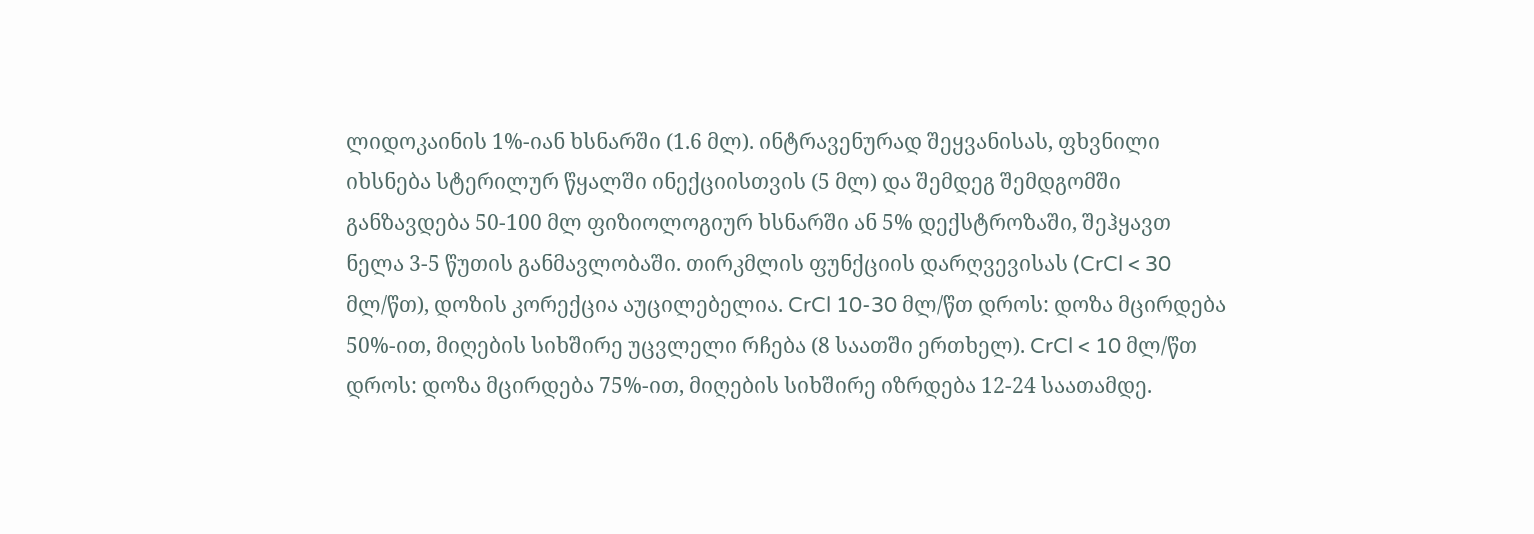ლიდოკაინის 1%-იან ხსნარში (1.6 მლ). ინტრავენურად შეყვანისას, ფხვნილი იხსნება სტერილურ წყალში ინექციისთვის (5 მლ) და შემდეგ შემდგომში განზავდება 50-100 მლ ფიზიოლოგიურ ხსნარში ან 5% დექსტროზაში, შეჰყავთ ნელა 3-5 წუთის განმავლობაში. თირკმლის ფუნქციის დარღვევისას (CrCl < 30 მლ/წთ), დოზის კორექცია აუცილებელია. CrCl 10-30 მლ/წთ დროს: დოზა მცირდება 50%-ით, მიღების სიხშირე უცვლელი რჩება (8 საათში ერთხელ). CrCl < 10 მლ/წთ დროს: დოზა მცირდება 75%-ით, მიღების სიხშირე იზრდება 12-24 საათამდე.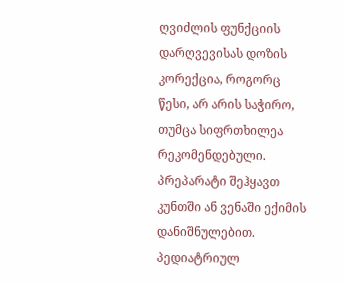ღვიძლის ფუნქციის დარღვევისას დოზის კორექცია, როგორც წესი, არ არის საჭირო, თუმცა სიფრთხილეა რეკომენდებული. პრეპარატი შეჰყავთ კუნთში ან ვენაში ექიმის დანიშნულებით.
პედიატრიულ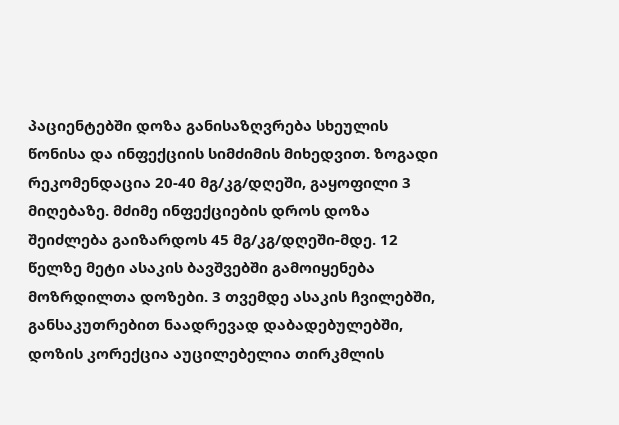პაციენტებში დოზა განისაზღვრება სხეულის წონისა და ინფექციის სიმძიმის მიხედვით. ზოგადი რეკომენდაცია 20-40 მგ/კგ/დღეში, გაყოფილი 3 მიღებაზე. მძიმე ინფექციების დროს დოზა შეიძლება გაიზარდოს 45 მგ/კგ/დღეში-მდე. 12 წელზე მეტი ასაკის ბავშვებში გამოიყენება მოზრდილთა დოზები. 3 თვემდე ასაკის ჩვილებში, განსაკუთრებით ნაადრევად დაბადებულებში, დოზის კორექცია აუცილებელია თირკმლის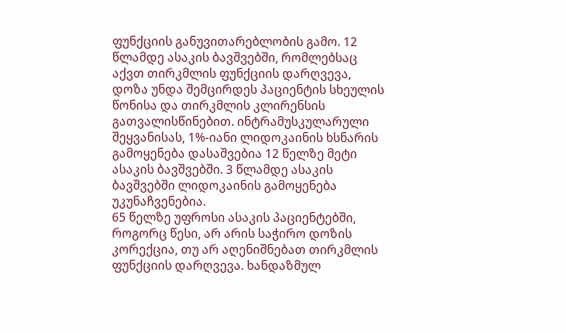ფუნქციის განუვითარებლობის გამო. 12 წლამდე ასაკის ბავშვებში, რომლებსაც აქვთ თირკმლის ფუნქციის დარღვევა, დოზა უნდა შემცირდეს პაციენტის სხეულის წონისა და თირკმლის კლირენსის გათვალისწინებით. ინტრამუსკულარული შეყვანისას, 1%-იანი ლიდოკაინის ხსნარის გამოყენება დასაშვებია 12 წელზე მეტი ასაკის ბავშვებში. 3 წლამდე ასაკის ბავშვებში ლიდოკაინის გამოყენება უკუნაჩვენებია.
65 წელზე უფროსი ასაკის პაციენტებში, როგორც წესი, არ არის საჭირო დოზის კორექცია, თუ არ აღენიშნებათ თირკმლის ფუნქციის დარღვევა. ხანდაზმულ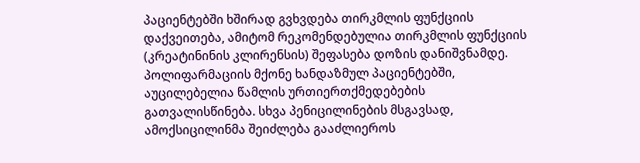პაციენტებში ხშირად გვხვდება თირკმლის ფუნქციის დაქვეითება, ამიტომ რეკომენდებულია თირკმლის ფუნქციის (კრეატინინის კლირენსის) შეფასება დოზის დანიშვნამდე. პოლიფარმაციის მქონე ხანდაზმულ პაციენტებში, აუცილებელია წამლის ურთიერთქმედებების გათვალისწინება. სხვა პენიცილინების მსგავსად, ამოქსიცილინმა შეიძლება გააძლიეროს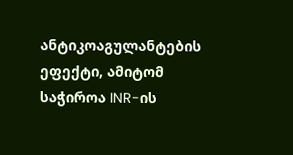ანტიკოაგულანტების ეფექტი, ამიტომ საჭიროა INR-ის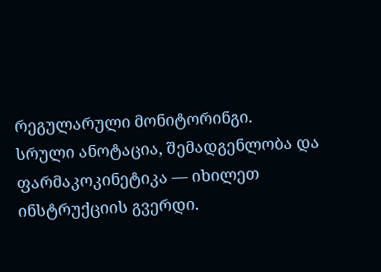რეგულარული მონიტორინგი.
სრული ანოტაცია, შემადგენლობა და ფარმაკოკინეტიკა — იხილეთ ინსტრუქციის გვერდი.